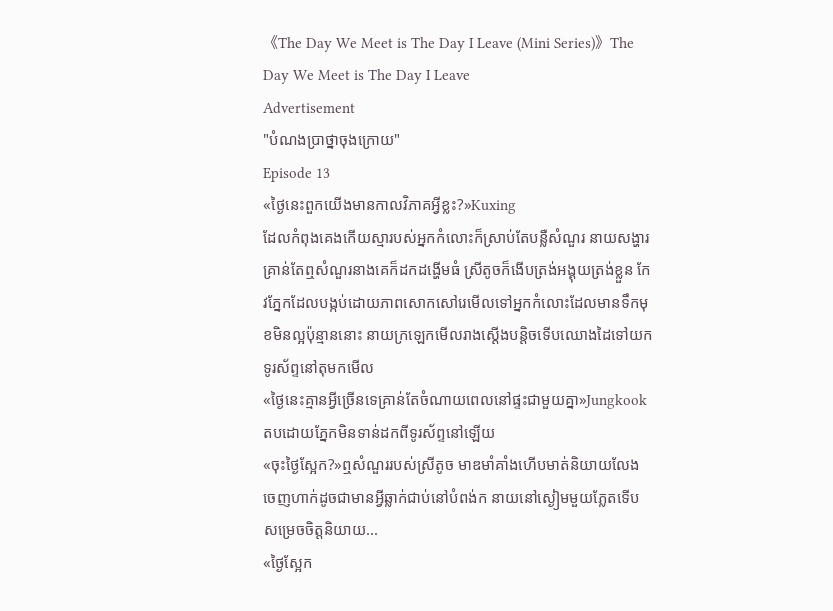《The Day We Meet is The Day I Leave (Mini Series)》The Day We Meet is The Day I Leave
Advertisement
"បំណងប្រាថ្នាចុងក្រោយ"
Episode 13
«ថ្ងៃនេះពួកយើងមានកាលវិភាគអ្វីខ្លះ?»Kuxing
ដែលកំពុងគេងកើយស្មារបស់អ្នកកំលោះក៏ស្រាប់តែបន្លឺសំណួរ នាយសង្ហារគ្រាន់តែឮសំណួរនាងគេក៏ដកដង្ហើមធំ ស្រីតូចក៏ងើបត្រង់អង្គុយត្រង់ខ្លួន កែវភ្នែកដែលបង្កប់ដោយភាពសោកសៅរេមើលទៅអ្នកកំលោះដែលមានទឹកមុខមិនល្អប៉ុន្មាននោះ នាយក្រឡេកមើលរាងស្តើងបន្តិចទើបឈោងដៃទៅយកទូរស័ព្ទនៅតុមកមើល
«ថ្ងៃនេះគ្មានអ្វីច្រើនទេគ្រាន់តែចំណាយពេលនៅផ្ទះជាមួយគ្នា»Jungkookតបដោយភ្នែកមិនទាន់ដកពីទូរស័ព្ទនៅឡើយ
«ចុះថ្ងៃស្អែក?»ឮសំណួររបស់ស្រីតូច មាឌមាំគាំងហើបមាត់និយាយលែងចេញហាក់ដូចជាមានអ្វីឆ្លាក់ជាប់នៅបំពង់ក នាយនៅស្ងៀមមួយភ្លែតទើបសម្រេចចិត្តនិយាយ...
«ថ្ងៃស្អែក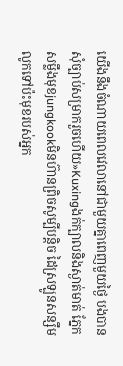យើងនឹងចំណាយពេលវេលានៅជាមួយគ្នាពេញមួយថ្ងៃ បងបានសុំច្បាប់សម្រាករួចហើយ»Kuxingងក់ក្បាលនិងស្ងាត់មាត់ ភ្នែកសម្លឹងមុខjungkookមិនហ៊ានព្រិចសូម្បីបន្តិច ដៃស្រឡូនសន្សឹមលូកទៅប៉ះមុខរបស់អ្នក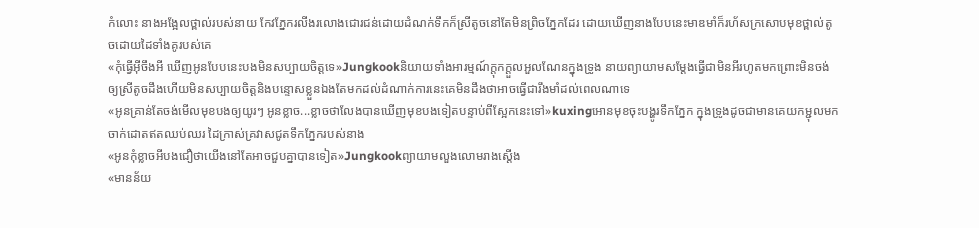កំលោះ នាងអង្អែលថ្ពាល់របស់នាយ កែវភ្នែករលីងរលោងជោរជន់ដោយដំណក់ទឹកក៏ស្រីតូចនៅតែមិនព្រិចភ្នែកដែរ ដោយឃើញនាងបែបនេះមាឌមាំក៏រហ័សក្រសោបមុខថ្ពាល់តូចដោយដៃទាំងគូរបស់គេ
«កុំធ្វើអ៊ីចឹងអី ឃើញអូនបែបនេះបងមិនសប្បាយចិត្តទេ»Jungkookនិយាយទាំងអារម្មណ៍ក្តុកក្តួលអួលណែនក្នុងទ្រូង នាយព្យាយាមសម្តែងធ្វើជាមិនអីរហូតមកព្រោះមិនចង់ឲ្យស្រីតូចដឹងហើយមិនសប្បាយចិត្តនិងបន្ទោសខ្លួនឯងតែមកដល់ដំណាក់ការនេះគេមិនដឹងថាអាចធ្វើជារឹងមាំដល់ពេលណាទេ
«អូនគ្រាន់តែចង់មើលមុខបងឲ្យយូរៗ អូនខ្លាច...ខ្លាចថាលែងបានឃើញមុខបងទៀតបន្ទាប់ពីស្អែកនេះទៅ»kuxingអោនមុខចុះបង្ហូរទឹកភ្នែក ក្នុងទ្រូងដូចជាមានគេយកម្ជុលមកចាក់ដោតឥតឈប់ឈរ ដៃក្រាស់គ្រវាសជូតទឹកភ្នែករបស់នាង
«អូនកុំខ្លាចអីបងជឿថាយើងនៅតែអាចជួបគ្នាបានទៀត»Jungkookព្យាយាមលួងលោមរាងស្តើង
«មានន័យ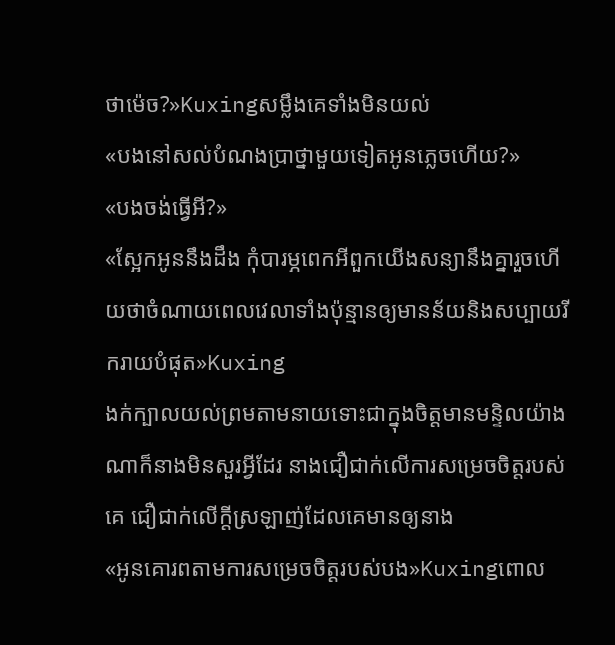ថាម៉េច?»Kuxingសម្លឹងគេទាំងមិនយល់
«បងនៅសល់បំណងប្រាថ្នាមួយទៀតអូនភ្លេចហើយ?»
«បងចង់ធ្វើអី?»
«ស្អែកអូននឹងដឹង កុំបារម្ភពេកអីពួកយើងសន្យានឹងគ្នារួចហើយថាចំណាយពេលវេលាទាំងប៉ុន្មានឲ្យមានន័យនិងសប្បាយរីករាយបំផុត»Kuxing
ងក់ក្បាលយល់ព្រមតាមនាយទោះជាក្នុងចិត្តមានមន្ទិលយ៉ាងណាក៏នាងមិនសួរអ្វីដែរ នាងជឿជាក់លើការសម្រេចចិត្តរបស់គេ ជឿជាក់លើក្តីស្រឡាញ់ដែលគេមានឲ្យនាង
«អូនគោរពតាមការសម្រេចចិត្តរបស់បង»Kuxingពោល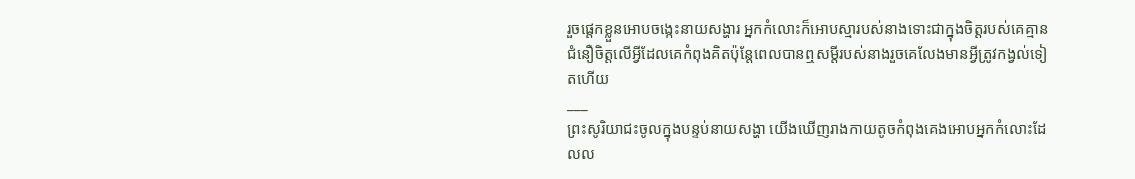រួចផ្តេកខ្លួនអោបចង្កេះនាយសង្ហារ អ្នកកំលោះក៏អោបស្មារបស់នាងទោះជាក្នុងចិត្តរបស់គេគ្មានជំនឿចិត្តលើអ្វីដែលគេកំពុងគិតប៉ុន្តែពេលបានឮសម្តីរបស់នាងរួចគេលែងមានអ្វីត្រូវកង្វល់ទៀតហើយ
___
ព្រះសូរិយាជះចូលក្នុងបន្ទប់នាយសង្ហា យើងឃើញរាងកាយតូចកំពុងគេងអោបអ្នកកំលោះដែលល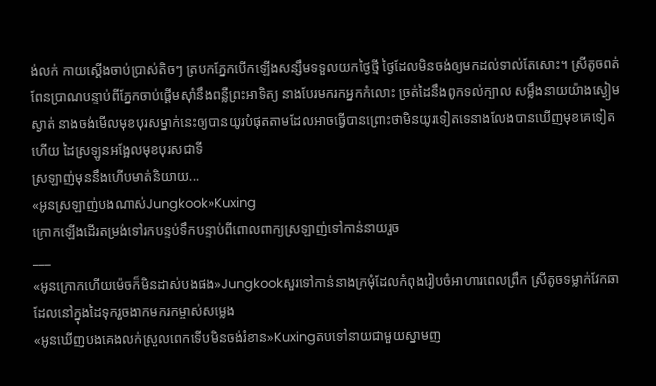ង់លក់ កាយស្តើងចាប់ប្រាស់តិចៗ ត្របកភ្នែកបើកឡើងសន្សឹមទទួលយកថ្ងៃថ្មី ថ្ងៃដែលមិនចង់ឲ្យមកដល់ទាល់តែសោះ។ ស្រីតូចពត់ពែនប្រាណបន្ទាប់ពីភ្នែកចាប់ផ្តើមស៊ាំនឹងពន្លឺព្រះអាទិត្យ នាងបែរមករកអ្នកកំលោះ ច្រត់ដៃនឹងពូកទល់ក្បាល សម្លឹងនាយយ៉ាងស្ងៀមស្ងាត់ នាងចង់មើលមុខបុរសម្នាក់នេះឲ្យបានយូរបំផុតតាមដែលអាចធ្វើបានព្រោះថាមិនយូរទៀតទេនាងលែងបានឃើញមុខគេទៀតហើយ ដៃស្រឡូនអង្អែលមុខបុរសជាទី
ស្រឡាញ់មុននឹងហើបមាត់និយាយ...
«អូនស្រឡាញ់បងណាស់Jungkook»Kuxing
ក្រោកឡើងដើរតម្រង់ទៅរកបន្ទប់ទឹកបន្ទាប់ពីពោលពាក្យស្រឡាញ់ទៅកាន់នាយរួច
___
«អូនក្រោកហើយម៉េចក៏មិនដាស់បងផង»Jungkookសួរទៅកាន់នាងក្រមុំដែលកំពុងរៀបចំអាហារពេលព្រឹក ស្រីតូចទម្លាក់វែកឆាដែលនៅក្នុងដៃទុករួចងាកមករកម្ចាស់សម្លេង
«អូនឃើញបងគេងលក់ស្រួលពេកទើបមិនចង់រំខាន»Kuxingតបទៅនាយជាមួយស្នាមញ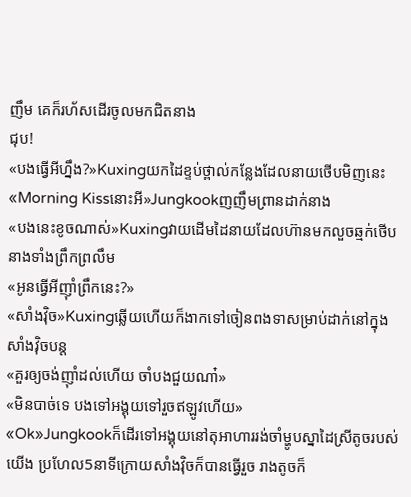ញឹម គេក៏រហ័សដើរចូលមកជិតនាង
ជុប!
«បងធ្វើអីហ្នឹង?»Kuxingយកដៃខ្ទប់ថ្ពាល់កន្លែងដែលនាយថើបមិញនេះ
«Morning Kissនោះអី»Jungkookញញឹមព្រានដាក់នាង
«បងនេះខូចណាស់»Kuxingវាយដើមដៃនាយដែលហ៊ានមកលួចឆ្មក់ថើបនាងទាំងព្រឹកព្រលឹម
«អូនធ្វើអីញ៉ាំព្រឹកនេះ?»
«សាំងវ៉ិច»Kuxingឆ្លើយហើយក៏ងាកទៅចៀនពងទាសម្រាប់ដាក់នៅក្នុងសាំងវ៉ិចបន្ត
«គួរឲ្យចង់ញ៉ាំដល់ហើយ ចាំបងជួយណា៎»
«មិនបាច់ទេ បងទៅអង្គុយទៅរួចឥឡូវហើយ»
«Ok»Jungkookក៏ដើរទៅអង្គុយនៅតុអាហាររង់ចាំម្ហូបស្នាដៃស្រីតូចរបស់យើង ប្រហែល5នាទីក្រោយសាំងវ៉ិចក៏បានធ្វើរួច រាងតូចក៏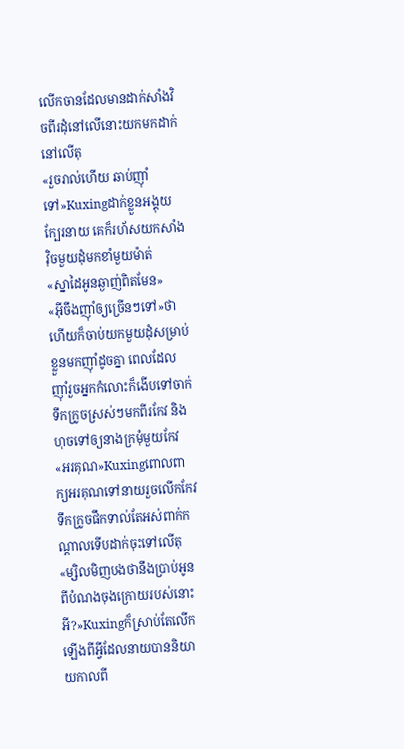លើកចានដែលមានដាក់សាំងវិចពីរដុំនៅលើនោះយកមកដាក់នៅលើតុ
«រួចរាល់ហើយ ឆាប់ញ៉ាំទៅ»Kuxingដាក់ខ្លួនអង្គុយក្បែរនាយ គេក៏រហ័សយកសាំងវ៉ិចមួយដុំមកខាំមួយម៉ាត់
«ស្នាដៃអូនឆ្ងាញ់ពិតមែន»
«អ៊ីចឹងញ៉ាំឲ្យច្រើនៗទៅ»ថាហើយក៏ចាប់យកមួយដុំសម្រាប់ខ្លួនមកញ៉ាំដូចគ្នា ពេលដែលញ៉ាំរួចអ្នកកំលោះក៏ងើបទៅចាក់ទឹកក្រូចស្រស់ៗមកពីរកែវ និងហុចទៅឲ្យនាងក្រមុំមួយកែវ
«អរគុណ»Kuxingពោលពាក្យអរគុណទៅនាយរួចលើកកែវទឹកក្រូចផឹកទាល់តែអស់ពាក់កណ្តាលទើបដាក់ចុះទៅលើតុ
«ម្សិលមិញបងថានឹងប្រាប់អូនពីបំណងចុងក្រោយរបស់នោះអី?»Kuxingក៏ស្រាប់តែលើកឡើងពីអ្វីដែលនាយបាននិយាយកាលពី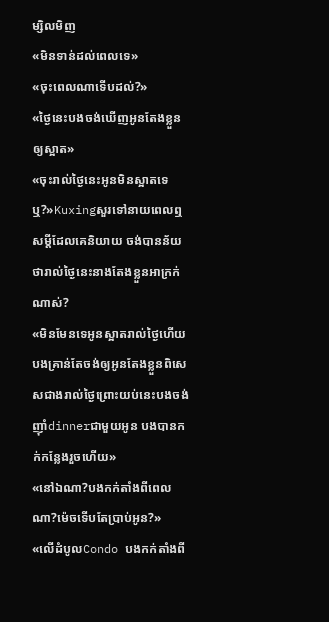ម្សិលមិញ
«មិនទាន់ដល់ពេលទេ»
«ចុះពេលណាទើបដល់?»
«ថ្ងៃនេះបងចង់ឃើញអូនតែងខ្លួនឲ្យស្អាត»
«ចុះរាល់ថ្ងៃនេះអូនមិនស្អាតទេឬ?»Kuxingសួរទៅនាយពេលឮសម្តីដែលគេនិយាយ ចង់បានន័យថារាល់ថ្ងៃនេះនាងតែងខ្លួនអាក្រក់ណាស់?
«មិនមែនទេអូនស្អាតរាល់ថ្ងៃហើយ បងគ្រាន់តែចង់ឲ្យអូនតែងខ្លួនពិសេសជាងរាល់ថ្ងៃព្រោះយប់នេះបងចង់ញ៉ាំdinnerជាមួយអូន បងបានកក់កន្លែងរួចហើយ»
«នៅឯណា?បងកក់តាំងពីពេលណា?ម៉េចទើបតែប្រាប់អូន?»
«លើដំបូលCondo បងកក់តាំងពី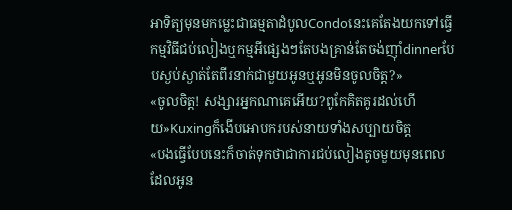អាទិត្យមុនមកម្លេះជាធម្មតាដំបូលCondoនេះគេតែងយកទៅធ្វើកម្មវិធីជប់លៀងឬកម្មអីផ្សេងៗតែបងគ្រាន់តែចង់ញ៉ាំdinnerបែបស្ងប់ស្ងាត់តែពីរនាក់ជាមួយអូនឬអូនមិនចូលចិត្ត?»
«ចូលចិត្ត! សង្សារអ្នកណាគេអើយ?ពូកែគិតគូរដល់ហើយ»Kuxingក៏ងើបអោបករបស់នាយទាំងសប្បាយចិត្ត
«បងធ្វើបែបនេះក៏ចាត់ទុកថាជាការជប់លៀងតូចមួយមុនពេលដែលអូន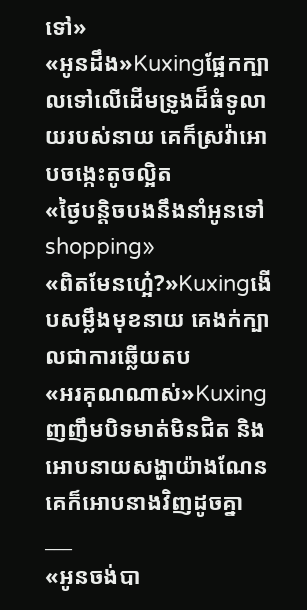ទៅ»
«អូនដឹង»Kuxingផ្អែកក្បាលទៅលើដើមទ្រូងដ៏ធំទូលាយរបស់នាយ គេក៏ស្រវ៉ាអោបចង្កេះតូចល្អិត
«ថ្ងៃបន្តិចបងនឹងនាំអូនទៅshopping»
«ពិតមែនហ្អេ៎?»Kuxingងើបសម្លឹងមុខនាយ គេងក់ក្បាលជាការឆ្លើយតប
«អរគុណណាស់»Kuxingញញឹមបិទមាត់មិនជិត និងអោបនាយសង្ហាយ៉ាងណែន គេក៏អោបនាងវិញដូចគ្នា
___
«អូនចង់បា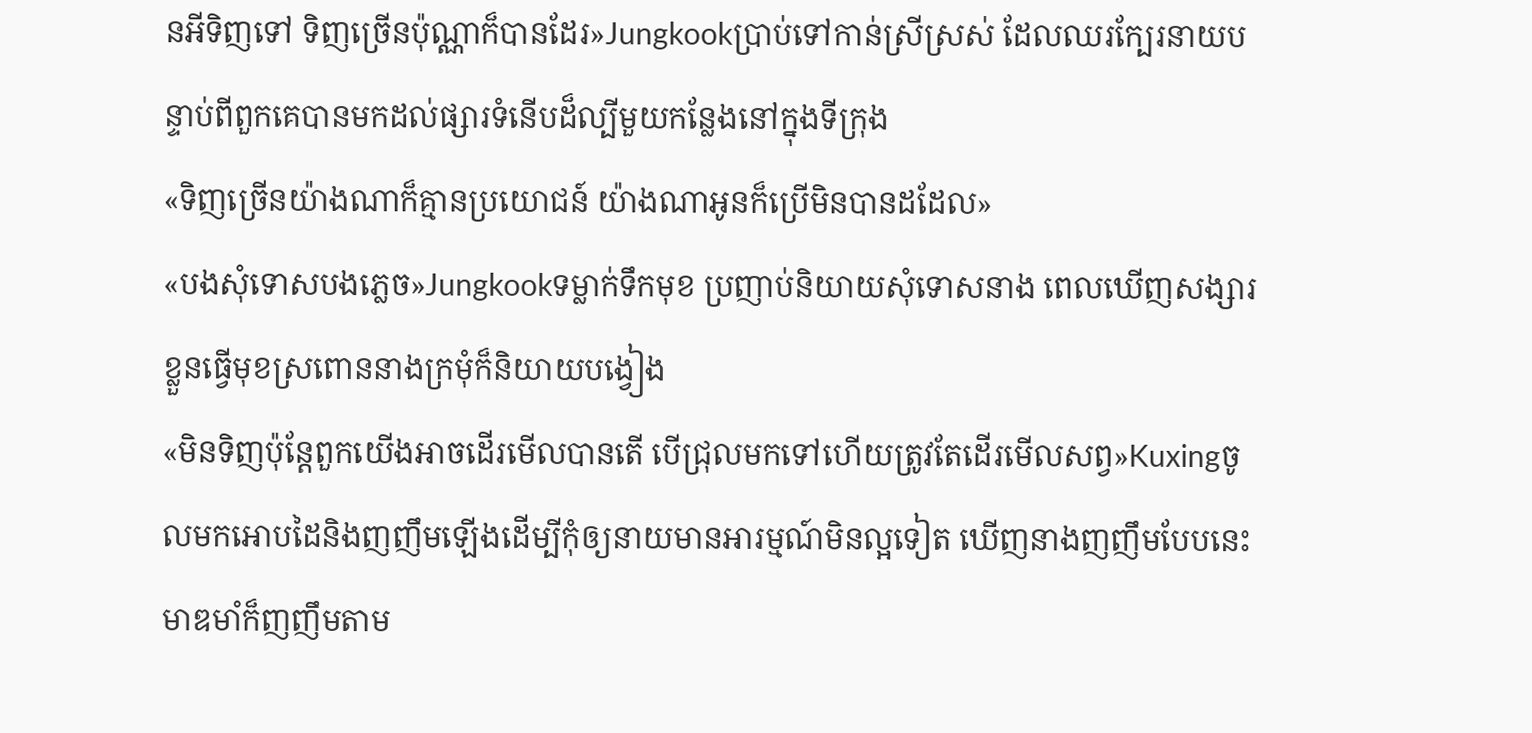នអីទិញទៅ ទិញច្រើនប៉ុណ្ណាក៏បានដែរ»Jungkookប្រាប់ទៅកាន់ស្រីស្រស់ ដែលឈរក្បែរនាយបន្ទាប់ពីពួកគេបានមកដល់ផ្សារទំនើបដ៏ល្បីមួយកន្លែងនៅក្នុងទីក្រុង
«ទិញច្រើនយ៉ាងណាក៏គ្មានប្រយោជន៍ យ៉ាងណាអូនក៏ប្រើមិនបានដដែល»
«បងសុំទោសបងភ្លេច»Jungkookទម្លាក់ទឹកមុខ ប្រញាប់និយាយសុំទោសនាង ពេលឃើញសង្សារខ្លួនធ្វើមុខស្រពោននាងក្រមុំក៏និយាយបង្វៀង
«មិនទិញប៉ុន្តែពួកយើងអាចដើរមើលបានតើ បើជ្រុលមកទៅហើយត្រូវតែដើរមើលសព្វ»Kuxingចូលមកអោបដៃនិងញញឹមឡើងដើម្បីកុំឲ្យនាយមានអារម្មណ៍មិនល្អទៀត ឃើញនាងញញឹមបែបនេះមាឌមាំក៏ញញឹមតាម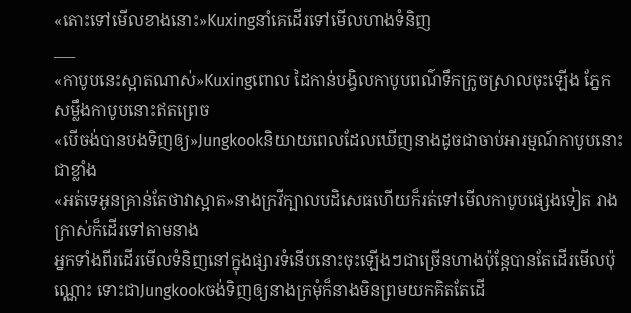«តោះទៅមើលខាងនោះ»Kuxingនាំគេដើរទៅមើលហាងទំនិញ
___
«កាបូបនេះស្អាតណាស់»Kuxingពោល ដៃកាន់បង្វិលកាបូបពណ៌ទឹកក្រូចស្រាលចុះឡើង ភ្នែក
សម្លឹងកាបូបនោះឥតព្រេច
«បើចង់បានបងទិញឲ្យ»Jungkookនិយាយពេលដែលឃើញនាងដូចជាចាប់អារម្មណ៍កាបូបនោះជាខ្លាំង
«អត់ទេអូនគ្រាន់តែថាវាស្អាត»នាងក្រវីក្បាលបដិសេធហើយក៏រត់ទៅមើលកាបូបផ្សេងទៀត រាងក្រាស់ក៏ដើរទៅតាមនាង
អ្នកទាំងពីរដើរមើលទំនិញនៅក្នុងផ្សារទំនើបនោះចុះឡើងៗជាច្រើនហាងប៉ុន្តែបានតែដើរមើលប៉ុណ្ណោះ ទោះជាJungkookចង់ទិញឲ្យនាងក្រមុំក៏នាងមិនព្រមយកគិតតែដើ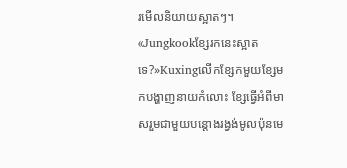រមើលនិយាយស្អាតៗ។
«Jungkookខ្សែរកនេះស្អាតទេ?»Kuxingលើកខ្សែកមួយខ្សែមកបង្ហាញនាយកំលោះ ខ្សែធ្វើអំពីមាសរួមជាមួយបន្តោងរង្វង់មូលប៉ុនមេ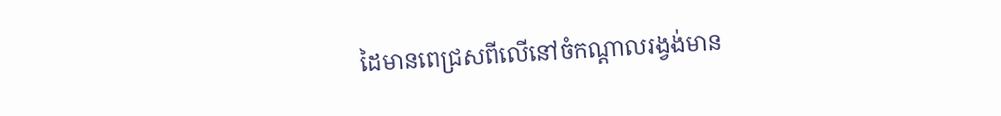ដៃមានពេជ្រសពីលើនៅចំកណ្តាលរង្វង់មាន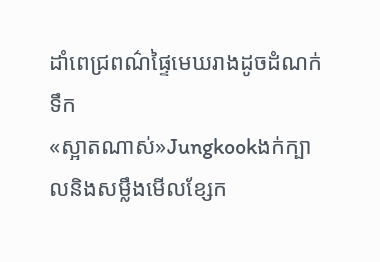ដាំពេជ្រពណ៌ផ្ទៃមេឃរាងដូចដំណក់ទឹក
«ស្អាតណាស់»Jungkookងក់ក្បាលនិងសម្លឹងមើលខ្សែក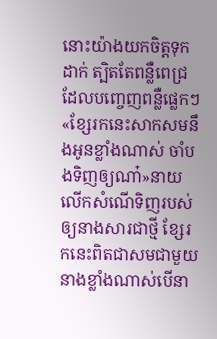នោះយ៉ាងយកចិត្តទុកដាក់ ត្បិតតែពន្លឺពេជ្រដែលបញ្ចេញពន្លឺផ្លេកៗ
«ខ្សែរកនេះសាកសមនឹងអូនខ្លាំងណាស់ ចាំបងទិញឲ្យណា៎»នាយលើកសំណើទិញរបស់ឲ្យនាងសារជាថ្មី ខ្សែរកនេះពិតជាសមជាមួយនាងខ្លាំងណាស់បើនា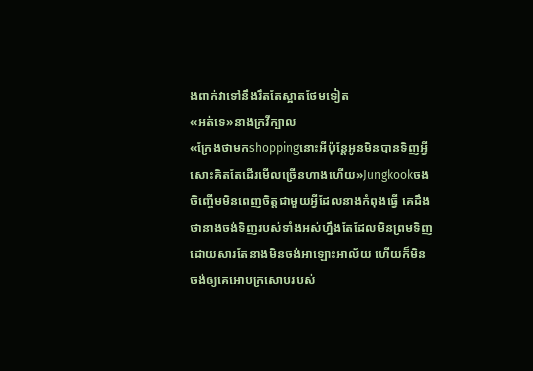ងពាក់វាទៅនឹងរឹតតែស្អាតថែមទៀត
«អត់ទេ»នាងក្រវីក្បាល
«ក្រែងថាមកshoppingនោះអីប៉ុន្តែអូនមិនបានទិញអ្វីសោះគិតតែដើរមើលច្រើនហាងហើយ»Jungkookចងចិញ្ចើមមិនពេញចិត្តជាមួយអ្វីដែលនាងកំពុងធ្វើ គេដឹងថានាងចង់ទិញរបស់ទាំងអស់ហ្នឹងតែដែលមិនព្រមទិញដោយសារតែនាងមិនចង់អាឡោះអាល័យ ហើយក៏មិនចង់ឲ្យគេអោបក្រសោបរបស់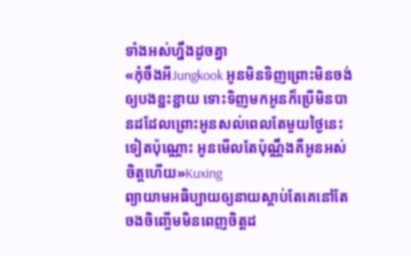ទាំងអស់ហ្នឹងដូចគ្នា
«កុំចឹងអីJungkook អូនមិនទិញព្រោះមិនចង់ឲ្យបងខ្ជះខ្ជាយ ទោះទិញមកអូនក៏ប្រើមិនបានដដែលព្រោះអូនសល់ពេលតែមួយថ្ងៃនេះទៀតប៉ុណ្ណោះ អូនមើលតែប៉ុណ្ណឹងគឺអូនអស់ចិត្តហើយ»Kuxing
ព្យាយាមអធិប្បាយឲ្យនាយស្តាប់តែគេនៅតែចងចិញ្ចើមមិនពេញចិត្តដ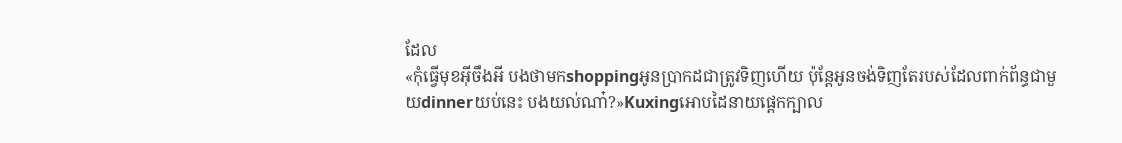ដែល
«កុំធ្វើមុខអ៊ីចឹងអី បងថាមកshoppingអូនប្រាកដជាត្រូវទិញហើយ ប៉ុន្តែអូនចង់ទិញតែរបស់ដែលពាក់ព័ន្ធជាមួយdinnerយប់នេះ បងយល់ណា៎?»Kuxingអោបដៃនាយផ្តេកក្បាល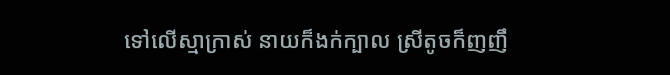ទៅលើស្មាក្រាស់ នាយក៏ងក់ក្បាល ស្រីតូចក៏ញញឹ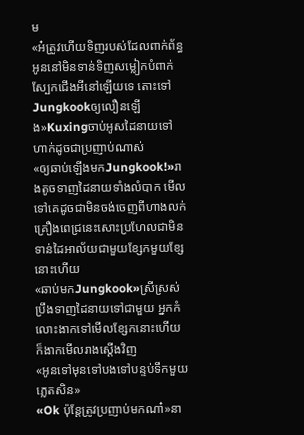ម
«អ៎ត្រូវហើយទិញរបស់ដែលពាក់ព័ន្ធ អូននៅមិនទាន់ទិញសម្លៀកបំពាក់ស្បែកជើងអីនៅឡើយទេ តោះទៅJungkookឲ្យលឿនឡើង»Kuxingចាប់អូសដៃនាយទៅហាក់ដូចជាប្រញាប់ណាស់
«ឲ្យឆាប់ឡើងមកJungkook!»រាងតូចទាញដៃនាយទាំងលំបាក មើលទៅគេដូចជាមិនចង់ចេញពីហាងលក់គ្រឿងពេជ្រនេះសោះប្រហែលជាមិនទាន់ដៃអាល័យជាមួយខ្សែកមួយខ្សែនោះហើយ
«ឆាប់មកJungkook»ស្រីស្រស់ប្រឹងទាញដៃនាយទៅជាមួយ អ្នកកំលោះងាកទៅមើលខ្សែកនោះហើយក៏ងាកមើលរាងស្តើងវិញ
«អូនទៅមុនទៅបងទៅបន្ទប់ទឹកមួយភ្លេតសិន»
«Ok ប៉ុន្តែត្រូវប្រញាប់មកណា៎»នា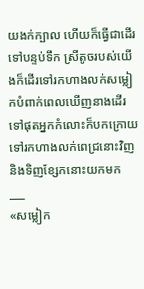យងក់ក្បាល ហើយក៏ធ្វើជាដើរទៅបន្ទប់ទឹក ស្រីតូចរបស់យើងក៏ដើរទៅរកហាងលក់សម្លៀកបំពាក់ពេលឃើញនាងដើរទៅផុតអ្នកកំលោះក៏បកក្រោយទៅរកហាងលក់ពេជ្រនោះវិញនិងទិញខ្សែកនោះយកមក
___
«សម្លៀក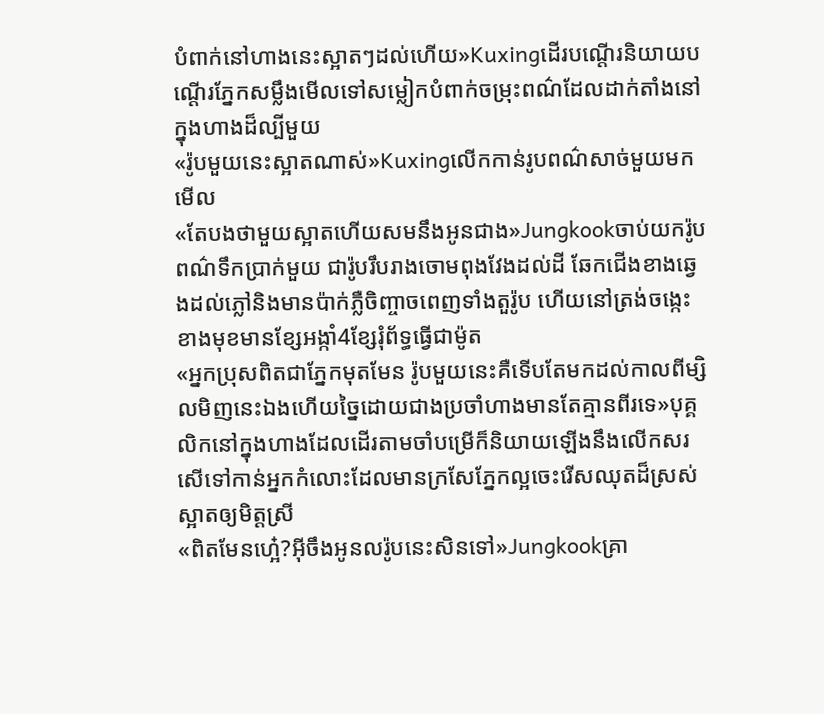បំពាក់នៅហាងនេះស្អាតៗដល់ហើយ»Kuxingដើរបណ្តើរនិយាយបណ្តើរភ្នែកសម្លឹងមើលទៅសម្លៀកបំពាក់ចម្រុះពណ៌ដែលដាក់តាំងនៅក្នុងហាងដ៏ល្បីមួយ
«រ៉ូបមួយនេះស្អាតណាស់»Kuxingលើកកាន់រូបពណ៌សាច់មួយមកមើល
«តែបងថាមួយស្អាតហើយសមនឹងអូនជាង»Jungkookចាប់យករ៉ូបពណ៌ទឹកប្រាក់មួយ ជារ៉ូបរឹបរាងចោមពុងវែងដល់ដី ឆែកជើងខាងឆ្វេងដល់ភ្លៅនិងមានប៉ាក់ភ្លឺចិញ្ចាចពេញទាំងតួរ៉ូប ហើយនៅត្រង់ចង្កេះខាងមុខមានខ្សែអង្កាំ4ខ្សែរុំព័ទ្ធធ្វើជាម៉ូត
«អ្នកប្រុសពិតជាភ្នែកមុតមែន រ៉ូបមួយនេះគឺទើបតែមកដល់កាលពីម្សិលមិញនេះឯងហើយច្នៃដោយជាងប្រចាំហាងមានតែគ្មានពីរទេ»បុគ្គលិកនៅក្នុងហាងដែលដើរតាមចាំបម្រើក៏និយាយឡើងនឹងលើកសរសើទៅកាន់អ្នកកំលោះដែលមានក្រសែភ្នែកល្អចេះរើសឈុតដ៏ស្រស់ស្អាតឲ្យមិត្តស្រី
«ពិតមែនហ្អេ៎?អ៊ីចឹងអូនលរ៉ូបនេះសិនទៅ»Jungkookគ្រា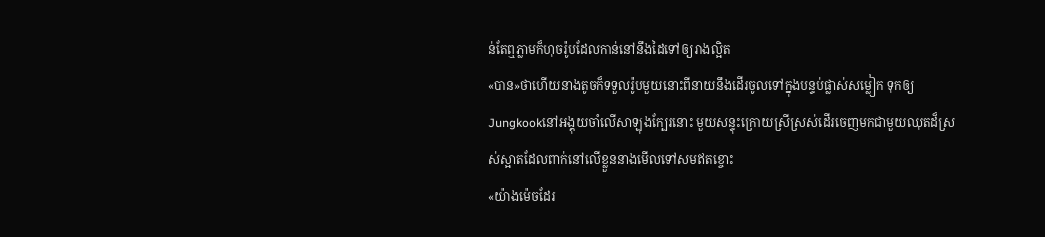ន់តែឮភ្លាមក៏ហុចរ៉ូបដែលកាន់នៅនឹងដៃទៅឲ្យរាងល្អិត
«បាន»ថាហើយនាងតូចក៏ទទួលរ៉ូបមួយនោះពីនាយនឹងដើរចូលទៅក្នុងបន្ទប់ផ្លាស់សម្លៀក ទុកឲ្យ
Jungkookនៅអង្គុយចាំលើសាឡុងក្បែរនោះ មួយសន្ទុះក្រោយស្រីស្រស់ដើរចេញមកជាមួយឈុតដ៏ស្រស់ស្អាតដែលពាក់នៅលើខ្លួននាងមើលទៅសមឥតខ្ចោះ
«យ៉ាងម៉េចដែរ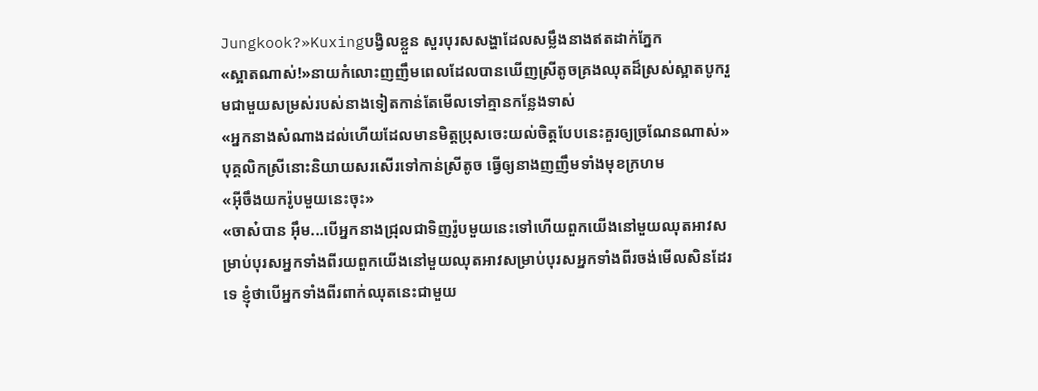Jungkook?»Kuxingបង្វិលខ្លួន សួរបុរសសង្ហាដែលសម្លឹងនាងឥតដាក់ភ្នែក
«ស្អាតណាស់!»នាយកំលោះញញឹមពេលដែលបានឃើញស្រីតូចគ្រងឈុតដ៏ស្រស់ស្អាតបូករួមជាមួយសម្រស់របស់នាងទៀតកាន់តែមើលទៅគ្មានកន្លែងទាស់
«អ្នកនាងសំណាងដល់ហើយដែលមានមិត្តប្រុសចេះយល់ចិត្តបែបនេះគួរឲ្យច្រណែនណាស់»បុគ្គលិកស្រីនោះនិយាយសរសើរទៅកាន់ស្រីតូច ធ្វើឲ្យនាងញញឹមទាំងមុខក្រហម
«អ៊ីចឹងយករ៉ូបមួយនេះចុះ»
«ចាស៎បាន អ៊ឹម...បើអ្នកនាងជ្រុលជាទិញរ៉ូបមួយនេះទៅហើយពួកយើងនៅមួយឈុតអាវសម្រាប់បុរសអ្នកទាំងពីរយពួកយើងនៅមួយឈុតអាវសម្រាប់បុរសអ្នកទាំងពីរចង់មើលសិនដែរទេ ខ្ញុំថាបើអ្នកទាំងពីរពាក់ឈុតនេះជាមួយ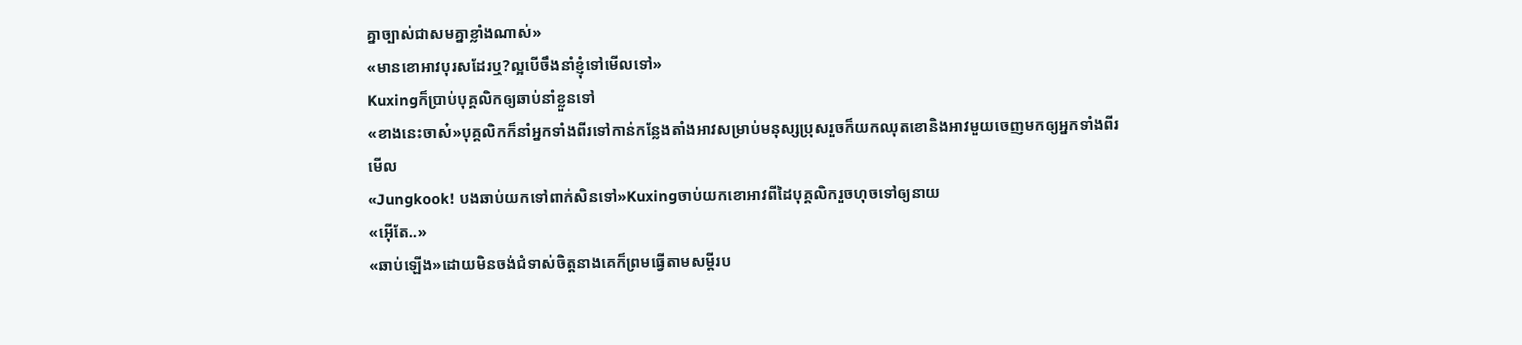គ្នាច្បាស់ជាសមគ្នាខ្លាំងណាស់»
«មានខោអាវបុរសដែរឬ?ល្អបើចឹងនាំខ្ញុំទៅមើលទៅ»
Kuxingក៏ប្រាប់បុគ្គលិកឲ្យឆាប់នាំខ្លួនទៅ
«ខាងនេះចាស៎»បុគ្គលិកក៏នាំអ្នកទាំងពីរទៅកាន់កន្លែងតាំងអាវសម្រាប់មនុស្សប្រុសរួចក៏យកឈុតខោនិងអាវមួយចេញមកឲ្យអ្នកទាំងពីរមើល
«Jungkook! បងឆាប់យកទៅពាក់សិនទៅ»Kuxingចាប់យកខោអាវពីដៃបុគ្គលិករួចហុចទៅឲ្យនាយ
«អ៊ើតែ..»
«ឆាប់ឡើង»ដោយមិនចង់ជំទាស់ចិត្តនាងគេក៏ព្រមធ្វើតាមសម្តីរប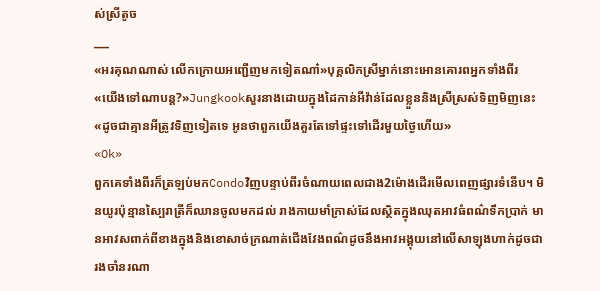ស់ស្រីតូច
___
«អរគុណណាស់ លើកក្រោយអញ្ជើញមកទៀតណា៎»បុគ្គលិកស្រីម្នាក់នោះអោនគោរពអ្នកទាំងពីរ
«យើងទៅណាបន្ត?»Jungkookសួរនាងដោយក្នុងដៃកាន់អីវ៉ាន់ដែលខ្លួននិងស្រីស្រស់ទិញមិញនេះ
«ដូចជាគ្មានអីត្រូវទិញទៀតទេ អូនថាពួកយើងគួរតែទៅផ្ទះទៅដើរមួយថ្ងៃហើយ»
«Ok»
ពួកគេទាំងពីរក៏ត្រឡប់មកCondoវិញបន្ទាប់ពីរចំណាយពេលជាង2ម៉ោងដើរមើលពេញផ្សារទំនើប។ មិនយូរប៉ុន្មានស្បៃរាត្រីក៏ឈានចូលមកដល់ រាងកាយមាំក្រាស់ដែលស្ថិតក្នុងឈុតអាវធំពណ៌ទឹកប្រាក់ មានអាវសពាក់ពីខាងក្នុងនិងខោសាច់ក្រណាត់ជើងវែងពណ៌ដូចនឹងអាវអង្គុយនៅលើសាឡុងហាក់ដូចជារងចាំនរណា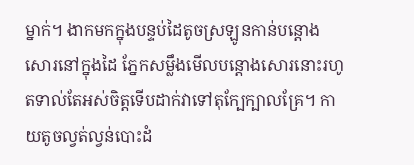ម្នាក់។ ងាកមកក្នុងបន្ទប់ដៃតូចស្រឡូនកាន់បន្តោងសោរនៅក្នុងដៃ ភ្នែកសម្លឹងមើលបន្តោងសោរនោះរហូតទាល់តែអស់ចិត្តទើបដាក់វាទៅតុក្បែក្បាលគ្រែ។ កាយតូចល្វត់ល្វន់បោះដំ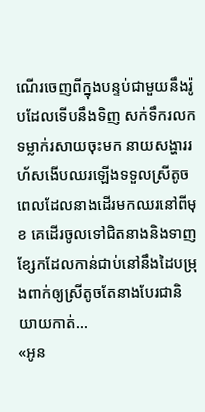ណើរចេញពីក្នុងបន្ទប់ជាមួយនឹងរ៉ូបដែលទើបនឹងទិញ សក់ទឹករលកទម្លាក់រសាយចុះមក នាយសង្ហាររហ័សងើបឈរឡើងទទួលស្រីតូចពេលដែលនាងដើរមកឈរនៅពីមុខ គេដើរចូលទៅជិតនាងនិងទាញខ្សែកដែលកាន់ជាប់នៅនឹងដៃបម្រុងពាក់ឲ្យស្រីតូចតែនាងបែរជានិយាយកាត់...
«អូន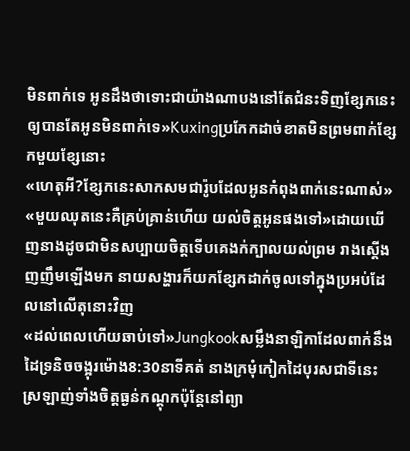មិនពាក់ទេ អូនដឹងថាទោះជាយ៉ាងណាបងនៅតែជំនះទិញខ្សែកនេះឲ្យបានតែអូនមិនពាក់ទេ»Kuxingប្រកែកដាច់ខាតមិនព្រមពាក់ខ្សែកមួយខ្សែនោះ
«ហេតុអី?ខ្សែកនេះសាកសមជារ៉ូបដែលអូនកំពុងពាក់នេះណាស់»
«មួយឈុតនេះគឺគ្រប់គ្រាន់ហើយ យល់ចិត្តអូនផងទៅ»ដោយឃើញនាងដូចជាមិនសប្បាយចិត្តទើបគេងក់ក្បាលយល់ព្រម រាងស្តើងញញឹមឡើងមក នាយសង្ហារក៏យកខ្សែកដាក់ចូលទៅក្នុងប្រអប់ដែលនៅលើតុនោះវិញ
«ដល់ពេលហើយឆាប់ទៅ»Jungkookសម្លឹងនាឡិកាដែលពាក់នឹងដៃទ្រនិចចង្អុរម៉ោង8:30នាទីគត់ នាងក្រមុំកៀកដៃបុរសជាទីនេះស្រឡាញ់ទាំងចិត្តធ្ងន់កណ្តុកប៉ុន្តែនៅព្យា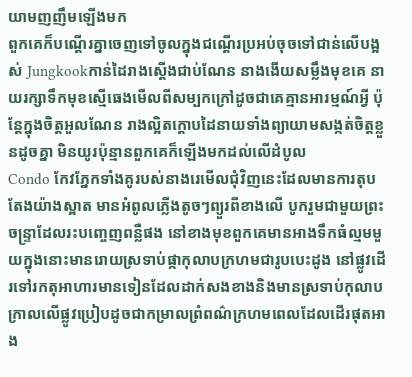យាមញញឹមឡើងមក
ពួកគេក៏បណ្តើរគ្នាចេញទៅចូលក្នុងជណ្តើរប្រអប់ចុចទៅជាន់លើបង្អស់ Jungkookកាន់ដៃរាងស្តើងជាប់ណែន នាងងើយសម្លឹងមុខគេ នាយរក្សាទឹកមុខស្មើធេងមើលពីសម្បកក្រៅដូចជាគេគ្មានអារម្មណ៍អ្វី ប៉ុន្តែក្នុងចិត្តអួលណែន រាងល្អិតក្តោបដៃនាយទាំងព្យាយាមសង្កត់ចិត្តខ្លួនដូចគ្នា មិនយូរប៉ុន្មានពួកគេក៏ឡើងមកដល់លើដំបូល
Condo កែវភ្នែកទាំងគូរបស់នាងរេមើលជុំវិញនេះដែលមានការតុបតែងយ៉ាងស្អាត មានអំពូលភ្លើងតូចៗព្យួរពីខាងលើ បូករួមជាមួយព្រះចន្ទ្រាដែលរះបញ្ចេញពន្លឺផង នៅខាងមុខពួកគេមានអាងទឹកធំល្មមមួយក្នុងនោះមានរោយស្រទាប់ផ្កាកុលាបក្រហមជារូបបេះដូង នៅផ្លូវដើរទៅរកតុអាហារមានទៀនដែលដាក់សងខាងនិងមានស្រទាប់កុលាបក្រាលលើផ្លូវប្រៀបដូចជាកម្រាលព្រំពណ៌ក្រហមពេលដែលដើរផុតអាង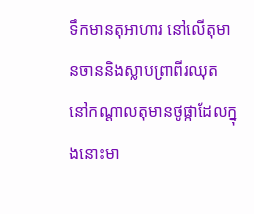ទឹកមានតុអាហារ នៅលើតុមានចាននិងស្លាបព្រាពីរឈុត នៅកណ្តាលតុមានថូផ្កាដែលក្នុងនោះមា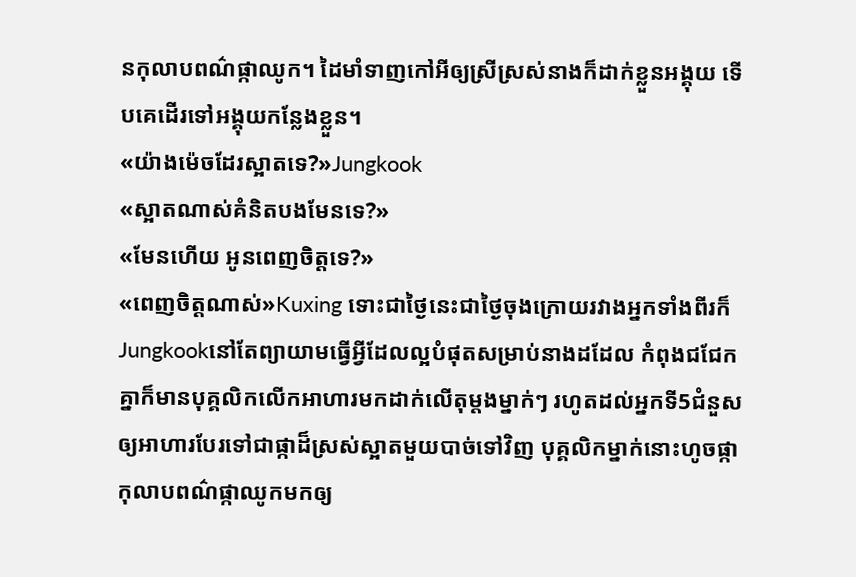នកុលាបពណ៌ផ្កាឈូក។ ដៃមាំទាញកៅអីឲ្យស្រីស្រស់នាងក៏ដាក់ខ្លួនអង្គុយ ទើបគេដើរទៅអង្គុយកន្លែងខ្លួន។
«យ៉ាងម៉េចដែរស្អាតទេ?»Jungkook
«ស្អាតណាស់គំនិតបងមែនទេ?»
«មែនហើយ អូនពេញចិត្តទេ?»
«ពេញចិត្តណាស់»Kuxing ទោះជាថ្ងៃនេះជាថ្ងៃចុងក្រោយរវាងអ្នកទាំងពីរក៏
Jungkookនៅតែព្យាយាមធ្វើអ្វីដែលល្អបំផុតសម្រាប់នាងដដែល កំពុងជជែកគ្នាក៏មានបុគ្គលិកលើកអាហារមកដាក់លើតុម្តងម្នាក់ៗ រហូតដល់អ្នកទី5ជំនួសឲ្យអាហារបែរទៅជាផ្កាដ៏ស្រស់ស្អាតមួយបាច់ទៅវិញ បុគ្គលិកម្នាក់នោះហូចផ្កាកុលាបពណ៌ផ្កាឈូកមកឲ្យ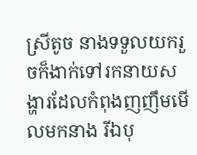ស្រីតូច នាងទទួលយករួចក៏ងាក់ទៅរកនាយសង្ហារដែលកំពុងញញឹមមើលមកនាង រីឯបុ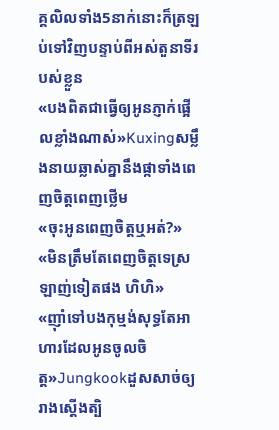គ្គលិលទាំង5នាក់នោះក៏ត្រឡប់ទៅវិញបន្ទាប់ពីអស់តួនាទីរបស់ខ្លួន
«បងពិតជាធ្វើឲ្យអូនភ្ញាក់ផ្អើលខ្លាំងណាស់»Kuxingសម្លឹងនាយឆ្លាស់គ្នានឹងផ្កាទាំងពេញចិត្តពេញថ្លើម
«ចុះអូនពេញចិត្តឬអត់?»
«មិនត្រឹមតែពេញចិត្តទេស្រឡាញ់ទៀតផង ហិហិ»
«ញ៉ាំទៅបងកុម្មង់សុទ្ធតែអាហារដែលអូនចូលចិត្ត»Jungkookដួសសាច់ឲ្យរាងស្តើងត្បិ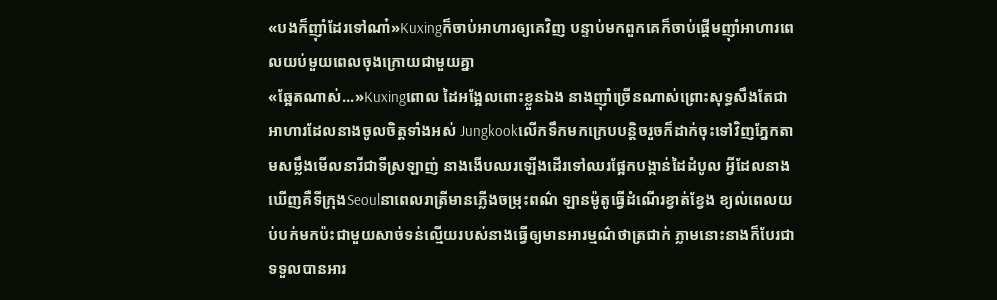«បងក៏ញ៉ាំដែរទៅណា៎»Kuxingក៏ចាប់អាហារឲ្យគេវិញ បន្ទាប់មកពួកគេក៏ចាប់ផ្តើមញ៉ាំអាហារពេលយប់មួយពេលចុងក្រោយជាមួយគ្នា
«ឆ្អែតណាស់...»Kuxingពោល ដៃអង្អែលពោះខ្លួនឯង នាងញ៉ាំច្រើនណាស់ព្រោះសុទ្ធសឹងតែជាអាហារដែលនាងចូលចិត្តទាំងអស់ Jungkookលើកទឹកមកក្រេបបន្តិចរួចក៏ដាក់ចុះទៅវិញភ្នែកតាមសម្លឹងមើលនារីជាទីស្រឡាញ់ នាងងើបឈរឡើងដើរទៅឈរផ្អែកបង្កាន់ដៃដំបូល អ្វីដែលនាងឃើញគឺទីក្រុងSeoulនាពេលរាត្រីមានភ្លើងចម្រុះពណ៌ ឡានម៉ូតូធ្វើដំណើរខ្វាត់ខ្វែង ខ្យល់ពេលយប់បក់មកប៉ះជាមួយសាច់ទន់ល្មើយរបស់នាងធ្វើឲ្យមានអារម្មណ៌ថាត្រជាក់ ភ្លាមនោះនាងក៏បែរជាទទួលបានអារ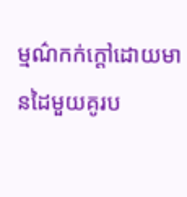ម្មណ៌កក់ក្តៅដោយមានដៃមួយគូរប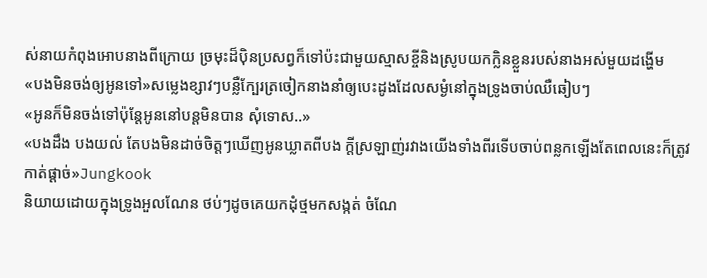ស់នាយកំពុងអោបនាងពីក្រោយ ច្រមុះដ៏ប៉ិនប្រសព្វក៏ទៅប៉ះជាមួយស្មាសខ្ចីនិងស្រូបយកក្លិនខ្លួនរបស់នាងអស់មួយដង្ហើម
«បងមិនចង់ឲ្យអូនទៅ»សម្លេងខ្សាវៗបន្លឺក្បែរត្រចៀកនាងនាំឲ្យបេះដូងដែលសម្ងំនៅក្នុងទ្រូងចាប់ឈឺឆៀបៗ
«អូនក៏មិនចង់ទៅប៉ុន្តែអូននៅបន្តមិនបាន សុំទោស..»
«បងដឹង បងយល់ តែបងមិនដាច់ចិត្តៗឃើញអូនឃ្លាតពីបង ក្តីស្រឡាញ់រវាងយើងទាំងពីរទើបចាប់ពន្លកឡើងតែពេលនេះក៏ត្រូវកាត់ផ្តាច់»Jungkook
និយាយដោយក្នុងទ្រូងអួលណែន ថប់ៗដូចគេយកដុំថ្មមកសង្កត់ ចំណែ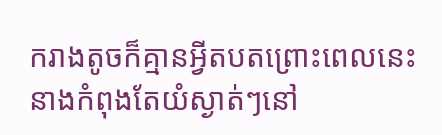ករាងតូចក៏គ្មានអ្វីតបតព្រោះពេលនេះនាងកំពុងតែយំស្ងាត់ៗនៅ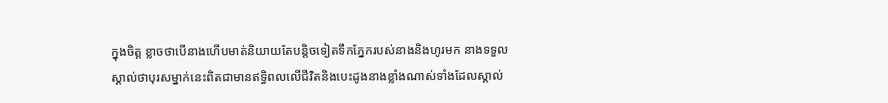ក្នុងចិត្ត ខ្លាចថាបើនាងហើបមាត់និយាយតែបន្តិចទៀតទឹកភ្នែករបស់នាងនិងហូរមក នាងទទួលស្គាល់ថាបុរសម្នាក់នេះពិតជាមានឥទ្ធិពលលើជីវិតនិងបេះដូងនាងខ្លាំងណាស់ទាំងដែលស្គាល់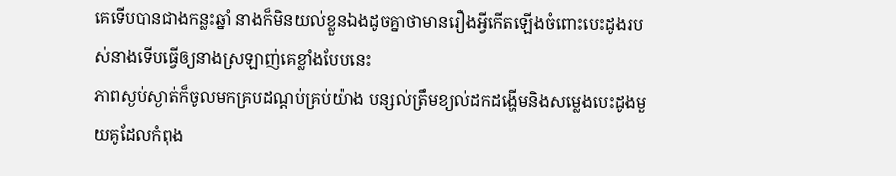គេទើបបានជាងកន្លះឆ្នាំ នាងក៏មិនយល់ខ្លួនឯងដូចគ្នាថាមានរឿងអ្វីកើតឡើងចំពោះបេះដូងរបស់នាងទើបធ្វើឲ្យនាងស្រឡាញ់គេខ្លាំងបែបនេះ
ភាពស្ងប់ស្ងាត់ក៏ចូលមកគ្របដណ្តប់គ្រប់យ៉ាង បន្សល់ត្រឹមខ្យល់ដកដង្ហើមនិងសម្លេងបេះដូងមួយគូដែលកំពុង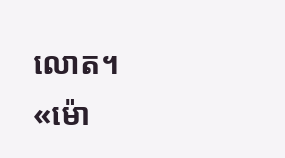លោត។
«ម៉ោ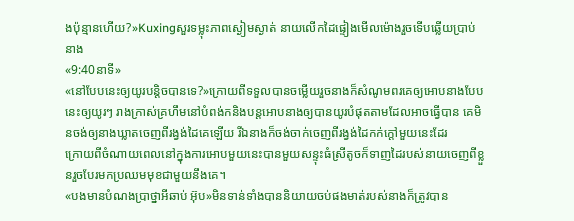ងប៉ុន្មានហើយ?»Kuxingសួរទម្លុះភាពស្ងៀមស្ងាត់ នាយលើកដៃផ្ទៀងមើលម៉ោងរួចទើបឆ្លើយប្រាប់នាង
«9:40នាទី»
«នៅបែបនេះឲ្យយូរបន្តិចបានទេ?»ក្រោយពីទទួលបានចម្លើយរួចនាងក៏សំណូមពរគេឲ្យអោបនាងបែបនេះឲ្យយូរៗ រាងក្រាស់គ្រហឹមនៅបំពង់កនិងបន្តអោបនាងឲ្យបានយូរបំផុតតាមដែលអាចធ្វើបាន គេមិនចង់ឲ្យនាងឃ្លាតចេញពីរង្វង់ដៃគេឡើយ រីឯនាងក៏ចង់ចាក់ចេញពីរង្វង់ដៃកក់ក្តៅមួយនេះដែរ
ក្រោយពីចំណាយពេលនៅក្នុងការអោបមួយនេះបានមួយសន្ទុះធំស្រីតូចក៏ទាញដៃរបស់នាយចេញពីខ្លួនរួចបែរមកប្រឈមមុខជាមួយនឹងគេ។
«បងមានបំណងប្រាថ្នាអីឆាប់ អ៊ុប»មិនទាន់ទាំងបាននិយាយចប់ផងមាត់របស់នាងក៏ត្រូវបាន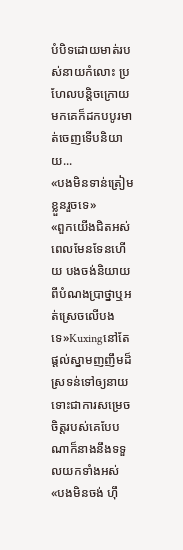បំបិទដោយមាត់របស់នាយកំលោះ ប្រហែលបន្តិចក្រោយមកគេក៏ដកបបូរមាត់ចេញទើបនិយាយ...
«បងមិនទាន់ត្រៀមខ្លួនរួចទេ»
«ពួកយើងជិតអស់ពេលមែនទែនហើយ បងចង់និយាយពីបំណងប្រាថ្នាឬអត់ស្រេចលើបងទេ»Kuxingនៅតែផ្តល់ស្នាមញញឹមដ៏ស្រទន់ទៅឲ្យនាយទោះជាការសម្រេចចិត្តរបស់គេបែបណាក៏នាងនឹងទទួលយកទាំងអស់
«បងមិនចង់ ហ៊ឹ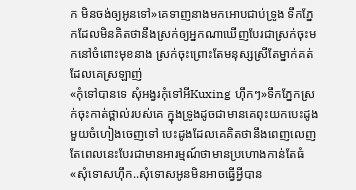ក មិនចង់ឲ្យអូនទៅ»គេទាញនាងមកអោបជាប់ទ្រូង ទឹកភ្នែកដែលមិនគិតថានឹងស្រក់ឲ្យអ្នកណាឃើញបែរជាស្រក់ចុះមកនៅចំពោះមុខនាង ស្រក់ចុះព្រោះតែមនុស្សស្រីតែម្នាក់គត់ដែលគេស្រឡាញ់
«កុំទៅបានទេ សុំអង្វរកុំទៅអីKuxing ហ៊ឹកៗ»ទឹកភ្នែកស្រក់ចុះកាត់ថ្ពាល់របស់គេ ក្នុងទ្រូងដូចជាមានគេពុះយកបេះដូងមួយចំហៀងចេញទៅ បេះដូងដែលគេគិតថានឹងពេញលេញតែពេលនេះបែរជាមានអារម្មណ៍ថាមានប្រហោងកាន់តែធំ
«សុំទោសហ៊ឹក..សុំទោសអូនមិនអាចធ្វើអ្វីបាន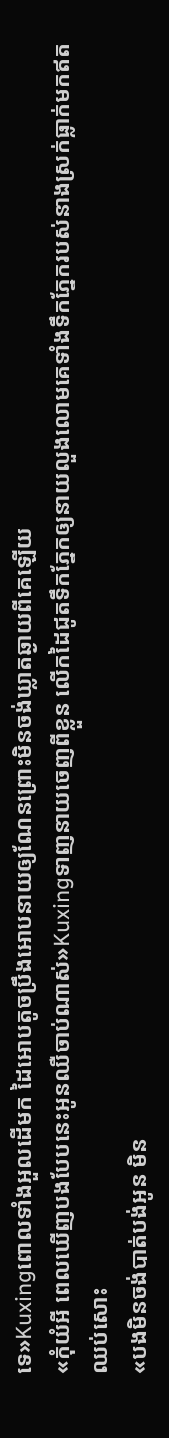ទេ»Kuxingពោលទាំងអួលដើមក ដៃអោបតូចប្រឹងអោបនាយឲ្យណែនព្រោះមិនចង់ឃ្លាតឆ្ងាយពីគេឡើយ
«កុំយំអី ពេលឃើញបងបែបនេះអូនឈឺចាប់ណាស់»Kuxingទាញនាយចេញពីខ្លួន លើកដៃជូតទឹកភ្នែកឲ្យនាយលួងលោមគេទាំងទឹកភ្នែករបស់នាងស្រក់ធ្លាក់មកឥតឈប់សោះ
«បងមិនចង់បាត់បង់អូន មិន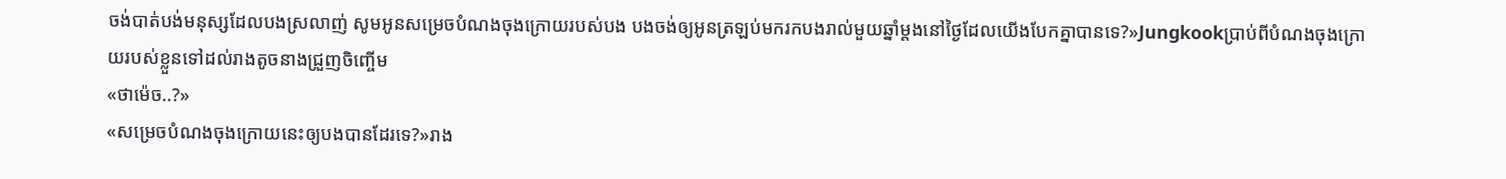ចង់បាត់បង់មនុស្សដែលបងស្រលាញ់ សូមអូនសម្រេចបំណងចុងក្រោយរបស់បង បងចង់ឲ្យអូនត្រឡប់មករកបងរាល់មួយឆ្នាំម្តងនៅថ្ងៃដែលយើងបែកគ្នាបានទេ?»Jungkookប្រាប់ពីបំណងចុងក្រោយរបស់ខ្លួនទៅដល់រាងតូចនាងជ្រួញចិញ្ចើម
«ថាម៉េច..?»
«សម្រេចបំណងចុងក្រោយនេះឲ្យបងបានដែរទេ?»រាង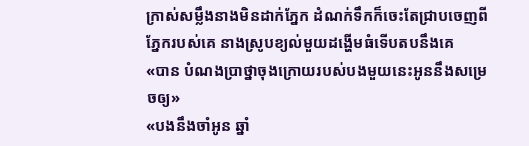ក្រាស់សម្លឹងនាងមិនដាក់ភ្នែក ដំណក់ទឹកក៏ចេះតែជ្រាបចេញពីភ្នែករបស់គេ នាងស្រូបខ្យល់មួយដង្ហើមធំទើបតបនឹងគេ
«បាន បំណងប្រាថ្នាចុងក្រោយរបស់បងមួយនេះអូននឹងសម្រេចឲ្យ»
«បងនឹងចាំអូន ឆ្នាំ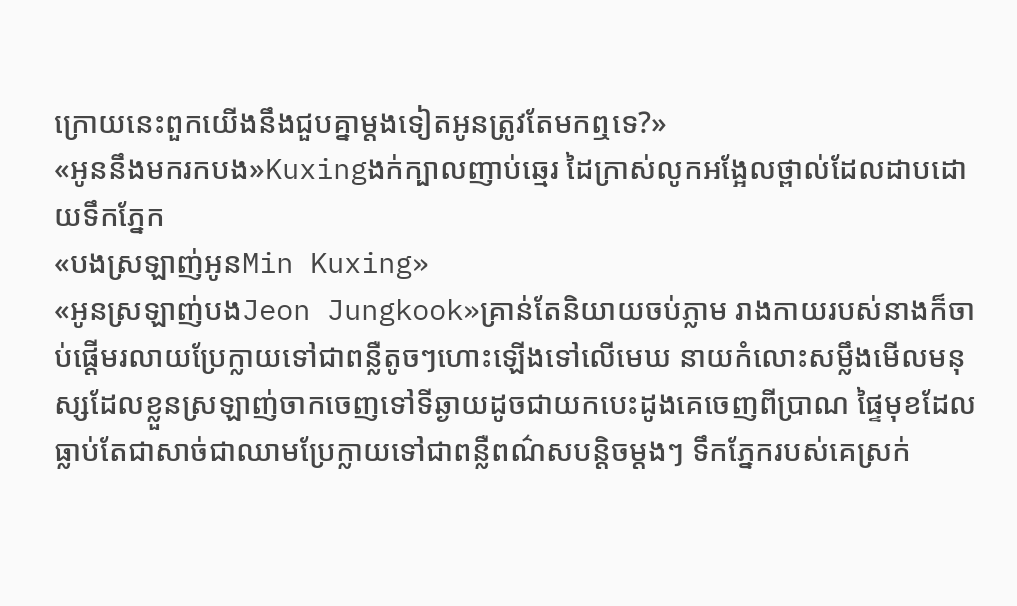ក្រោយនេះពួកយើងនឹងជួបគ្នាម្តងទៀតអូនត្រូវតែមកឮទេ?»
«អូននឹងមករកបង»Kuxingងក់ក្បាលញាប់ឆ្មេរ ដៃក្រាស់លូកអង្អែលថ្ពាល់ដែលដាបដោយទឹកភ្នែក
«បងស្រឡាញ់អូនMin Kuxing»
«អូនស្រឡាញ់បងJeon Jungkook»គ្រាន់តែនិយាយចប់ភ្លាម រាងកាយរបស់នាងក៏ចាប់ផ្តើមរលាយប្រែក្លាយទៅជាពន្លឺតូចៗហោះឡើងទៅលើមេឃ នាយកំលោះសម្លឹងមើលមនុស្សដែលខ្លួនស្រឡាញ់ចាកចេញទៅទីឆ្ងាយដូចជាយកបេះដូងគេចេញពីប្រាណ ផ្ទៃមុខដែលធ្លាប់តែជាសាច់ជាឈាមប្រែក្លាយទៅជាពន្លឺពណ៌សបន្តិចម្តងៗ ទឹកភ្នែករបស់គេស្រក់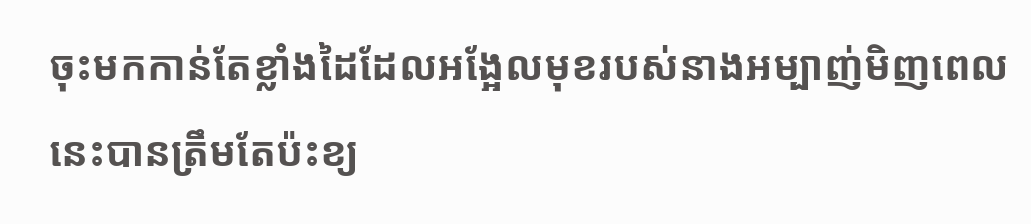ចុះមកកាន់តែខ្លាំងដៃដែលអង្អែលមុខរបស់នាងអម្បាញ់មិញពេលនេះបានត្រឹមតែប៉ះខ្យ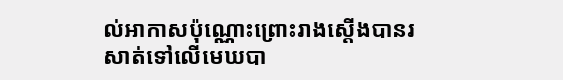ល់អាកាសប៉ុណ្ណោះព្រោះរាងស្តើងបានរសាត់ទៅលើមេឃបា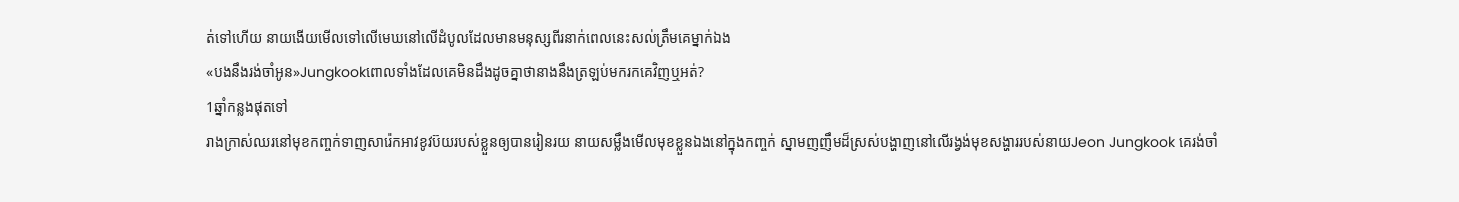ត់ទៅហើយ នាយងើយមើលទៅលើមេឃនៅលើដំបូលដែលមានមនុស្សពីរនាក់ពេលនេះសល់ត្រឹមគេម្នាក់ឯង
«បងនឹងរង់ចាំអូន»Jungkookពោលទាំងដែលគេមិនដឹងដូចគ្នាថានាងនឹងត្រឡប់មករកគេវិញឬអត់?
1ឆ្នាំកន្លងផុតទៅ
រាងក្រាស់ឈរនៅមុខកញ្ចក់ទាញសារ៉េកអាវខូវប៊យរបស់ខ្លួនឲ្យបានរៀនរយ នាយសម្លឹងមើលមុខខ្លួនឯងនៅក្នុងកញ្ចក់ ស្នាមញញឹមដ៏ស្រស់បង្ហាញនៅលើរង្វង់មុខសង្ហាររបស់នាយJeon Jungkook គេរង់ចាំ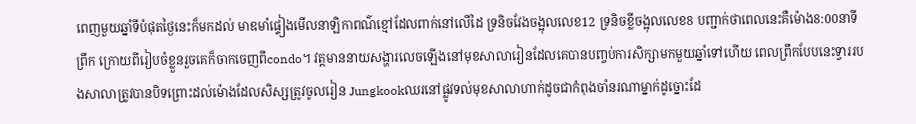ពេញមួយឆ្នាំទីបំផុតថ្ងៃនេះក៏មកដល់ មាឌមាំផ្ទៀងមើលនាឡិកាពណ៌ខ្មៅដែលពាក់នៅលើដៃ ទ្រនិចវែងចង្អុលលេខ12 ទ្រនិចខ្លីចង្អុលលេខ8 បញ្ជាក់ថាពេលនេះគឺម៉ោង8:00នាទីព្រឹក ក្រោយពីរៀបចំខ្លួនរួចគេក៏ចាកចេញពីcondo។ វត្តមាននាយសង្ហារលេចឡើងនៅមុខសាលារៀនដែលគេបានបញ្ចប់ការសិក្សាមកមួយឆ្នាំទៅហើយ ពេលព្រឹកបែបនេះទ្វាររបងសាលាត្រូវបានបិទព្រោះដល់ម៉ោងដែលសិស្សត្រូវចូលរៀន Jungkookឈរនៅផ្លូវទល់មុខសាលាហាក់ដូចជាកំពុងចាំនរណាម្នាក់ដូច្នោះដែ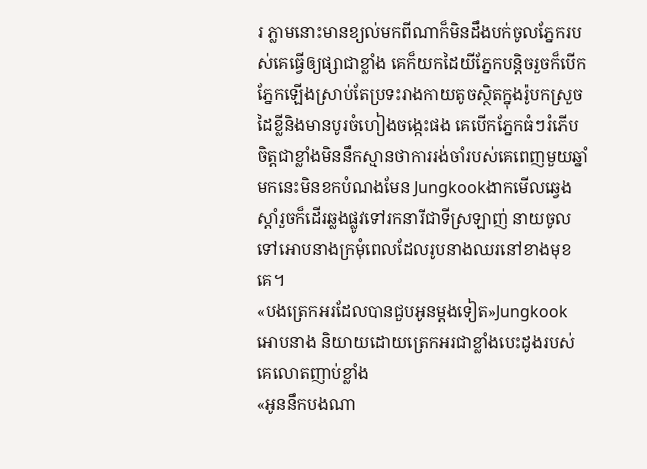រ ភ្លាមនោះមានខ្យល់មកពីណាក៏មិនដឹងបក់ចូលភ្នែករបស់គេធ្វើឲ្យផ្សាជាខ្លាំង គេក៏យកដៃយីភ្នែកបន្តិចរួចក៏បើកភ្នែកឡើងស្រាប់តែប្រទះរាងកាយតូចស្ថិតក្នុងរ៉ូបកស្រួចដៃខ្លីនិងមានបូរចំហៀងចង្កេះផង គេបើកភ្នែកធំៗរំភើបចិត្តជាខ្លាំងមិននឹកស្មានថាការរង់ចាំរបស់គេពេញមួយឆ្នាំមកនេះមិនខកបំណងមែន Jungkookងាកមើលឆ្វេងស្តាំរួចក៏ដើរឆ្លងផ្លូវទៅរកនារីជាទីស្រឡាញ់ នាយចូលទៅអោបនាងក្រមុំពេលដែលរូបនាងឈរនៅខាងមុខគេ។
«បងត្រេកអរដែលបានជួបអូនម្តងទៀត»Jungkookអោបនាង និយាយដោយត្រេកអរជាខ្លាំងបេះដូងរបស់គេលោតញាប់ខ្លាំង
«អូននឹកបងណា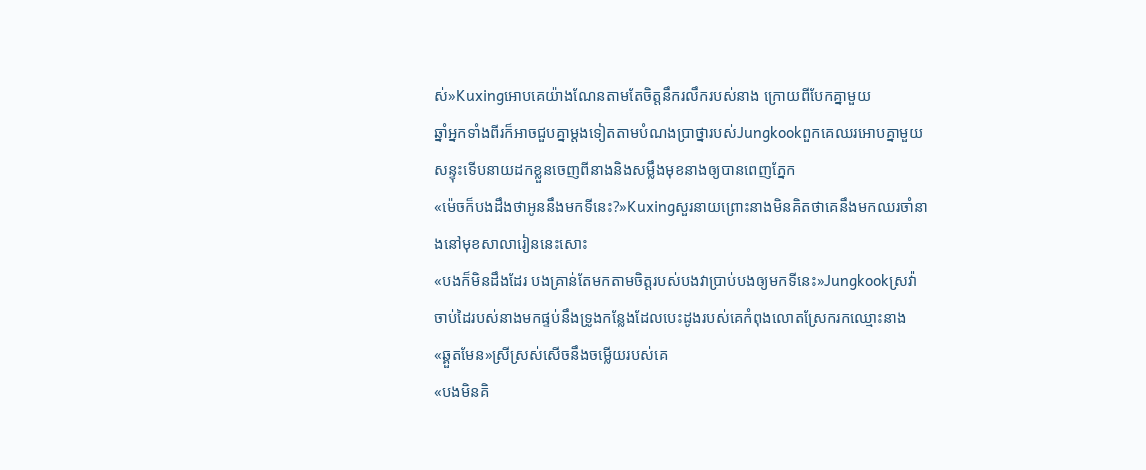ស់»Kuxingអោបគេយ៉ាងណែនតាមតែចិត្តនឹករលឹករបស់នាង ក្រោយពីបែកគ្នាមួយ
ឆ្នាំអ្នកទាំងពីរក៏អាចជួបគ្នាម្តងទៀតតាមបំណងប្រាថ្នារបស់Jungkookពួកគេឈរអោបគ្នាមួយ
សន្ទុះទើបនាយដកខ្លួនចេញពីនាងនិងសម្លឹងមុខនាងឲ្យបានពេញភ្នែក
«ម៉េចក៏បងដឹងថាអូននឹងមកទីនេះ?»Kuxingសួរនាយព្រោះនាងមិនគិតថាគេនឹងមកឈរចាំនាងនៅមុខសាលារៀននេះសោះ
«បងក៏មិនដឹងដែរ បងគ្រាន់តែមកតាមចិត្តរបស់បងវាប្រាប់បងឲ្យមកទីនេះ»Jungkookស្រវ៉ាចាប់ដៃរបស់នាងមកផ្ទប់នឹងទ្រូងកន្លែងដែលបេះដូងរបស់គេកំពុងលោតស្រែករកឈ្មោះនាង
«ឆ្គួតមែន»ស្រីស្រស់សើចនឹងចម្លើយរបស់គេ
«បងមិនគិ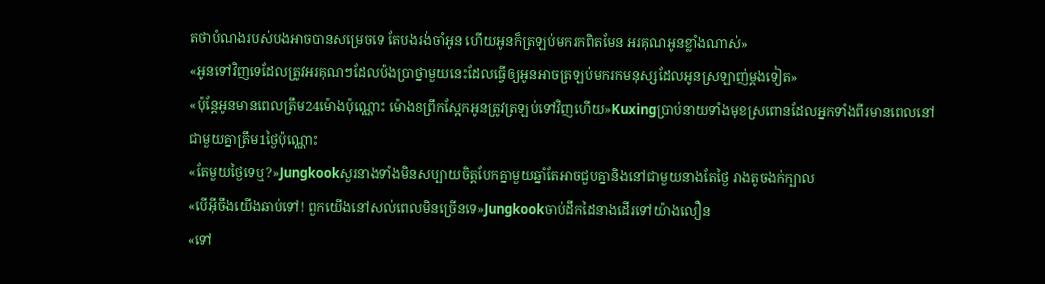តថាបំណងរបស់បងអាចបានសម្រេចទេ តែបងរង់ចាំអូន ហើយអូនក៏ត្រឡប់មករកពិតមែន អរគុណអូនខ្លាំងណាស់»
«អូនទៅវិញទេដែលត្រូវអរគុណៗដែលប៉ងប្រាថ្នាមួយនេះដែលធ្វើឲ្យអូនអាចត្រឡប់មករកមនុស្សដែលអូនស្រឡាញ់ម្តងទៀត»
«ប៉ុន្តែអូនមានពេលត្រឹម24ម៉ោងប៉ុណ្ណោះ ម៉ោង8ព្រឹកស្អែកអូនត្រូវត្រឡប់ទៅវិញហើយ»Kuxingប្រាប់នាយទាំងមុខស្រពោនដែលអ្នកទាំងពីរមានពេលនៅជាមួយគ្នាត្រឹម1ថ្ងៃប៉ុណ្ណោះ
«តែមួយថ្ងៃទេឬ?»Jungkookសួរនាងទាំងមិនសប្បាយចិត្តបែកគ្នាមួយឆ្នាំតែអាចជួបគ្នានិងនៅជាមួយនាងតែថ្ងៃ រាងតូចងក់ក្បាល
«បើអ៊ីចឹងយើងឆាប់ទៅ! ពួកយើងនៅសល់ពេលមិនច្រើនទេ»Jungkookចាប់ដឹកដៃនាងដើរទៅយ៉ាងលឿន
«ទៅ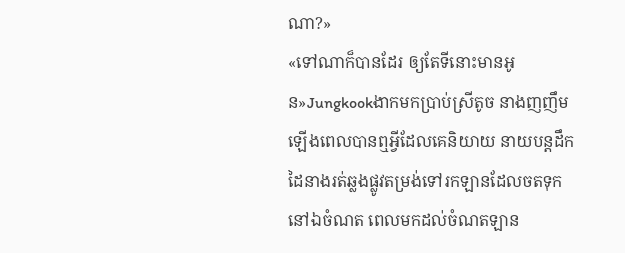ណា?»
«ទៅណាក៏បានដែរ ឲ្យតែទីនោះមានអូន»Jungkookងាកមកប្រាប់ស្រីតូច នាងញញឹមឡើងពេលបានឮអ្វីដែលគេនិយាយ នាយបន្តដឹកដៃនាងរត់ឆ្លងផ្លូវតម្រង់ទៅរកឡានដែលចតទុកនៅឯចំណត ពេលមកដល់ចំណតឡាន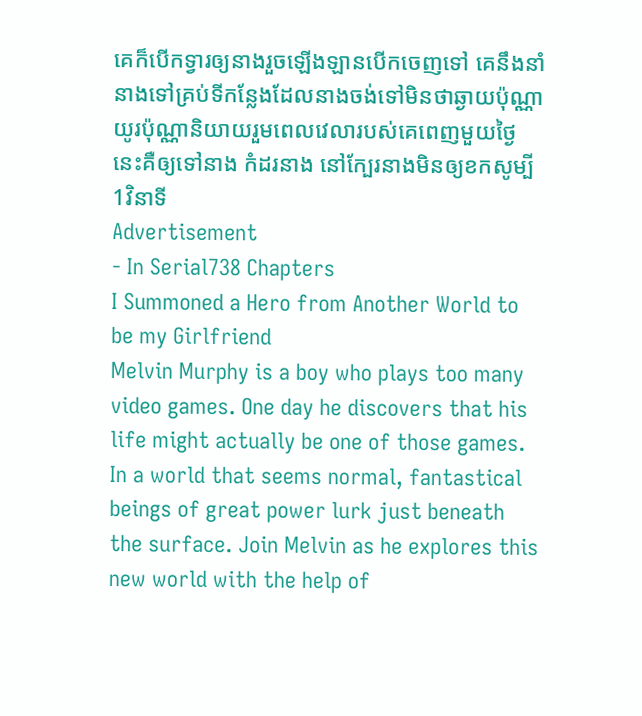គេក៏បើកទ្វារឲ្យនាងរួចឡើងឡានបើកចេញទៅ គេនឹងនាំនាងទៅគ្រប់ទីកន្លែងដែលនាងចង់ទៅមិនថាឆ្ងាយប៉ុណ្ណាយូរប៉ុណ្ណានិយាយរួមពេលវេលារបស់គេពេញមួយថ្ងៃនេះគឺឲ្យទៅនាង កំដរនាង នៅក្បែរនាងមិនឲ្យខកសូម្បី1វិនាទី
Advertisement
- In Serial738 Chapters
I Summoned a Hero from Another World to be my Girlfriend
Melvin Murphy is a boy who plays too many video games. One day he discovers that his life might actually be one of those games. In a world that seems normal, fantastical beings of great power lurk just beneath the surface. Join Melvin as he explores this new world with the help of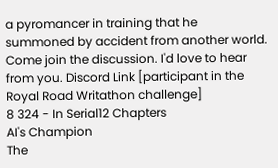a pyromancer in training that he summoned by accident from another world. Come join the discussion. I'd love to hear from you. Discord Link [participant in the Royal Road Writathon challenge]
8 324 - In Serial12 Chapters
AI's Champion
The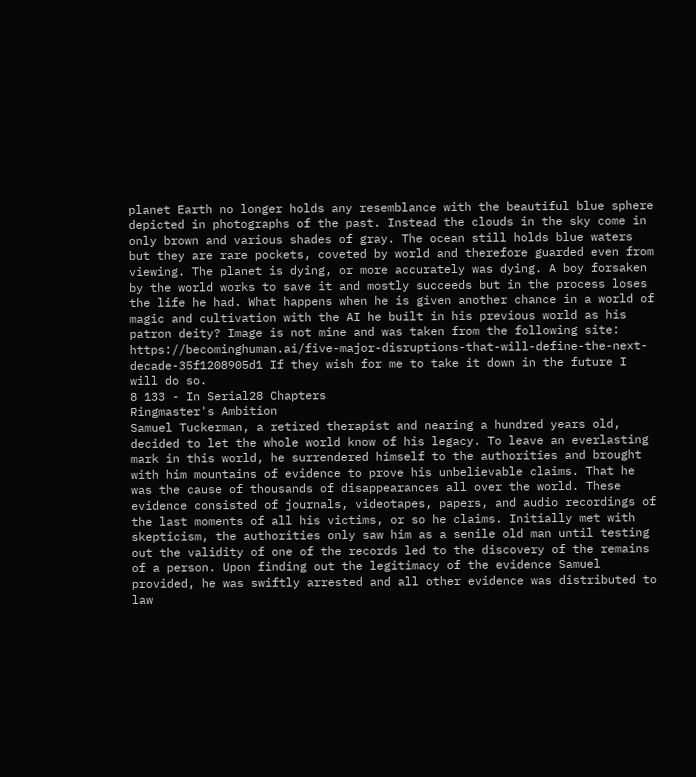planet Earth no longer holds any resemblance with the beautiful blue sphere depicted in photographs of the past. Instead the clouds in the sky come in only brown and various shades of gray. The ocean still holds blue waters but they are rare pockets, coveted by world and therefore guarded even from viewing. The planet is dying, or more accurately was dying. A boy forsaken by the world works to save it and mostly succeeds but in the process loses the life he had. What happens when he is given another chance in a world of magic and cultivation with the AI he built in his previous world as his patron deity? Image is not mine and was taken from the following site: https://becominghuman.ai/five-major-disruptions-that-will-define-the-next-decade-35f1208905d1 If they wish for me to take it down in the future I will do so.
8 133 - In Serial28 Chapters
Ringmaster's Ambition
Samuel Tuckerman, a retired therapist and nearing a hundred years old, decided to let the whole world know of his legacy. To leave an everlasting mark in this world, he surrendered himself to the authorities and brought with him mountains of evidence to prove his unbelievable claims. That he was the cause of thousands of disappearances all over the world. These evidence consisted of journals, videotapes, papers, and audio recordings of the last moments of all his victims, or so he claims. Initially met with skepticism, the authorities only saw him as a senile old man until testing out the validity of one of the records led to the discovery of the remains of a person. Upon finding out the legitimacy of the evidence Samuel provided, he was swiftly arrested and all other evidence was distributed to law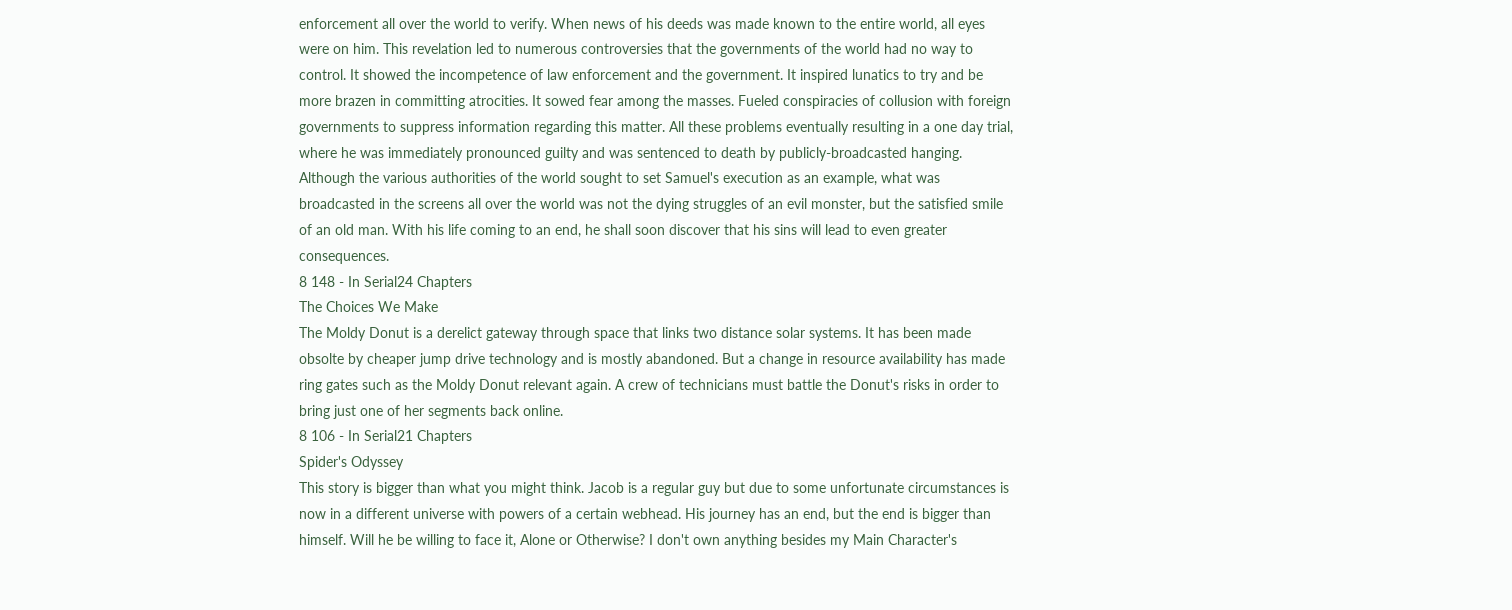enforcement all over the world to verify. When news of his deeds was made known to the entire world, all eyes were on him. This revelation led to numerous controversies that the governments of the world had no way to control. It showed the incompetence of law enforcement and the government. It inspired lunatics to try and be more brazen in committing atrocities. It sowed fear among the masses. Fueled conspiracies of collusion with foreign governments to suppress information regarding this matter. All these problems eventually resulting in a one day trial, where he was immediately pronounced guilty and was sentenced to death by publicly-broadcasted hanging. Although the various authorities of the world sought to set Samuel's execution as an example, what was broadcasted in the screens all over the world was not the dying struggles of an evil monster, but the satisfied smile of an old man. With his life coming to an end, he shall soon discover that his sins will lead to even greater consequences.
8 148 - In Serial24 Chapters
The Choices We Make
The Moldy Donut is a derelict gateway through space that links two distance solar systems. It has been made obsolte by cheaper jump drive technology and is mostly abandoned. But a change in resource availability has made ring gates such as the Moldy Donut relevant again. A crew of technicians must battle the Donut's risks in order to bring just one of her segments back online.
8 106 - In Serial21 Chapters
Spider's Odyssey
This story is bigger than what you might think. Jacob is a regular guy but due to some unfortunate circumstances is now in a different universe with powers of a certain webhead. His journey has an end, but the end is bigger than himself. Will he be willing to face it, Alone or Otherwise? I don't own anything besides my Main Character's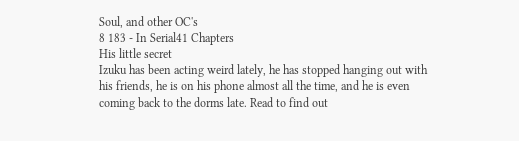Soul, and other OC's
8 183 - In Serial41 Chapters
His little secret
Izuku has been acting weird lately, he has stopped hanging out with his friends, he is on his phone almost all the time, and he is even coming back to the dorms late. Read to find out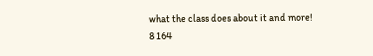what the class does about it and more!
8 164